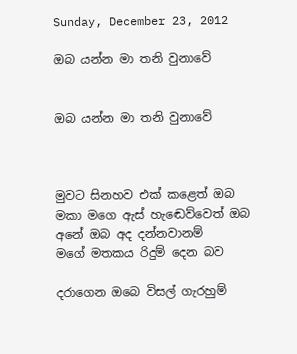Sunday, December 23, 2012

ඔබ යන්න මා තනි වුනාවේ


ඔබ යන්න මා තනි වුනාවේ



මුවට සිනහව එක් කළෙත් ඔබ
මකා මගෙ ඇස් හැඬෙව්වෙත් ඔබ
අනේ ඔබ අද දන්නවානම්
මගේ මතකය රිදුම් දෙන බව

දරාගෙන ඔබෙ විසල් ගැරහුම්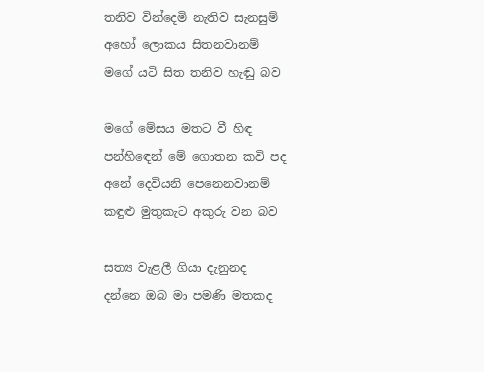තනිව වින්දෙමි නැතිව සැනසුම්
අහෝ ලොකය සිතනවානම්
මගේ යටි සිත තනිව හැඬු බව

මගේ මේසය මතට වී හිඳ
පන්හිඳෙන් මේ ගොතන කවි පද
අනේ දෙවියනි පෙනෙනවානම්
කඳුළු මුතුකැට අකුරු වන බව

සත්‍ය වැළලී ගියා දැනුනද
දන්නෙ ඔබ මා පමණි මතකද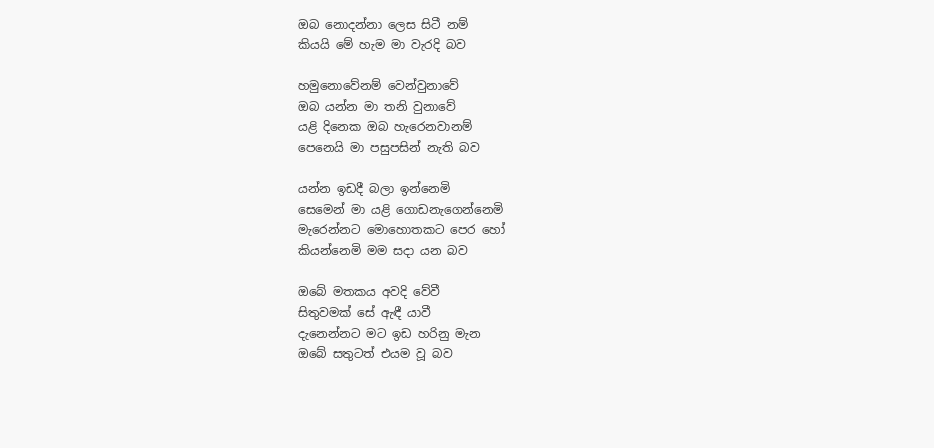ඔබ නොදන්නා ලෙස සිටී නම්
කියයි මේ හැම මා වැරදි බව

හමුනොවේනම් වෙන්වුනාවේ
ඔබ යන්න මා තනි වුනාවේ
යළි දිනෙක ඔබ හැරෙනවානම්
පෙනෙයි මා පසුපසින් නැති බව

යන්න ඉඩදී බලා ඉන්නෙමි
සෙමෙන් මා යළි ගොඩනැගෙන්නෙමි
මැරෙන්නට මොහොතකට පෙර හෝ
කියන්නෙමි මම සදා යන බව

ඔබේ මතකය අවදි වේවී
සිතුවමක් සේ ඇඳී යාවී
දැනෙන්නට මට ඉඩ හරිනු මැන
ඔබේ සතුටත් එයම වූ බව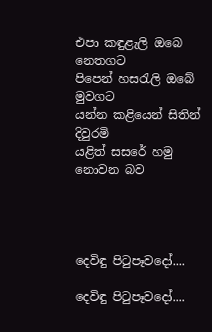එපා කඳුළැලි ඔබෙ නෙතගට
පිපෙන් හසරැලි ඔබේ මුවගට
යන්න කළියෙන් සිතින් දිවුරමි
යළිත් සසරේ හමු නොවන බව




දෙවිඳු පිටුපෑවදෝ....

දෙවිඳු පිටුපෑවදෝ....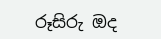රූසිරු ඔද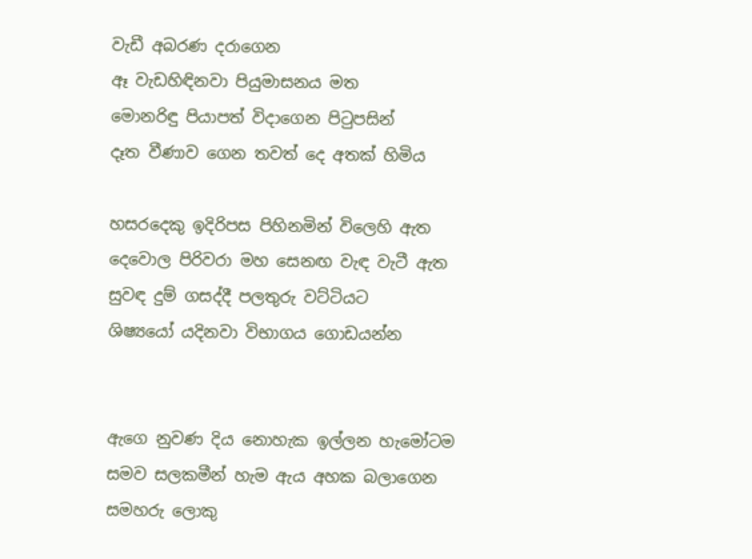වැඩී අබරණ දරාගෙන
ඈ වැඩහිඳිනවා පියුමාසනය මත
මොනරිඳු පියාපත් විදාගෙන පිටුපසින්
දෑත වීණාව ගෙන තවත් දෙ අතක් හිමිය

හසරදෙකු ඉදිරිපස පිහිනමින් විලෙහි ඇත
දෙවොල පිරිවරා මහ සෙනඟ වැඳ වැටී ඇත
සුවඳ දුම් ගසද්දී පලතුරු වට්ටියට
ශිෂ්‍යයෝ යදිනවා විභාගය ගොඩයන්න


ඇගෙ නුවණ දිය නොහැක ඉල්ලන හැමෝටම
සමව සලකමීන් හැම ඇය අහක බලාගෙන
සමහරු ලොකු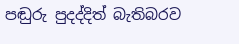පඬුරු පුදද්දිත් බැතිබරව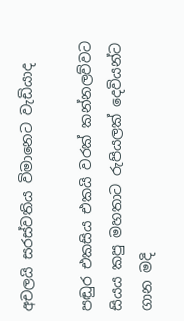අචලයි සරස්වතිය විමානෙට වැඩියාද

පඬුර එකසිය එකයි වරක් කන්නලව්වට
සියය කපු මහතාට රුපියලක් දෙවියන්ට
ගාන මදි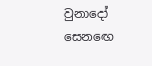වුනාදෝ සෙනඟෙ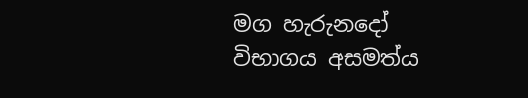මග හැරුනදෝ
විභාගය අසමත්ය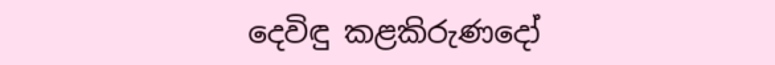දෙවිඳු කළකිරුණදෝ